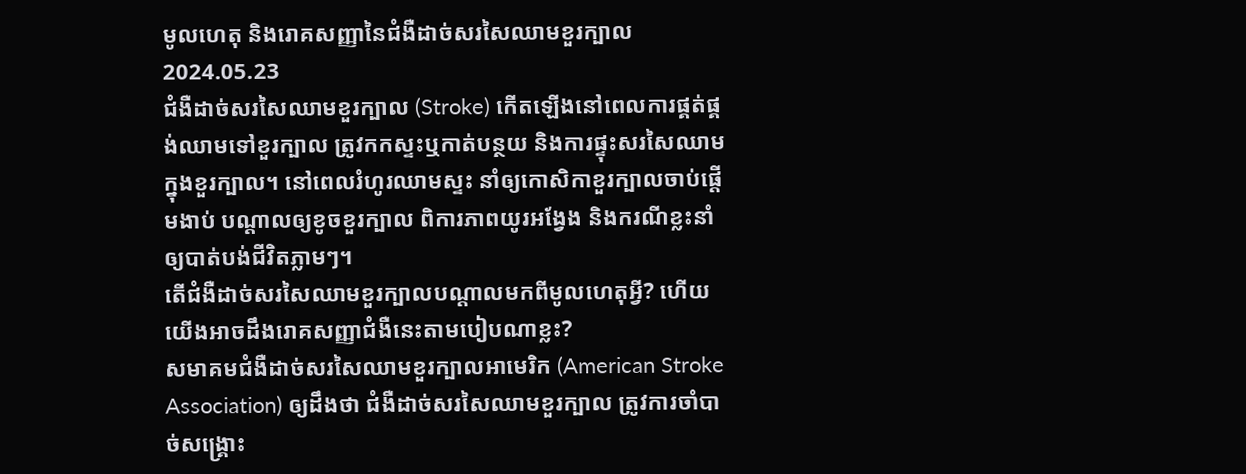មូលហេតុ និងរោគសញ្ញានៃជំងឺដាច់សរសៃឈាមខួរក្បាល
2024.05.23
ជំងឺដាច់សរសៃឈាមខួរក្បាល (Stroke) កើតឡើងនៅពេលការផ្គត់ផ្គង់ឈាមទៅខួរក្បាល ត្រូវកកស្ទះឬកាត់បន្ថយ និងការផ្ទុះសរសៃឈាមក្នុងខួរក្បាល។ នៅពេលរំហូរឈាមស្ទះ នាំឲ្យកោសិកាខួរក្បាលចាប់ផ្តើមងាប់ បណ្តាលឲ្យខូចខួរក្បាល ពិការភាពយូរអង្វែង និងករណីខ្លះនាំឲ្យបាត់បង់ជីវិតភ្លាមៗ។
តើជំងឺដាច់សរសៃឈាមខួរក្បាលបណ្តាលមកពីមូលហេតុអ្វី? ហើយយើងអាចដឹងរោគសញ្ញាជំងឺនេះតាមបៀបណាខ្លះ?
សមាគមជំងឺដាច់សរសៃឈាមខួរក្បាលអាមេរិក (American Stroke Association) ឲ្យដឹងថា ជំងឺដាច់សរសៃឈាមខួរក្បាល ត្រូវការចាំបាច់សង្គ្រោះ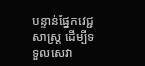បន្ទាន់ផ្នែកវេជ្ជសាស្ត្រ ដើម្បីទទួលសេវា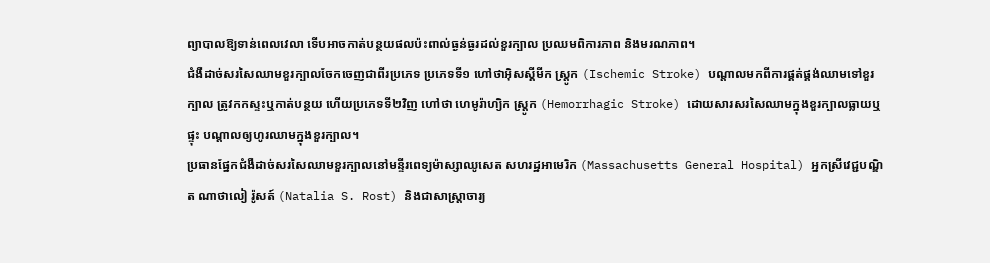ព្យាបាលឱ្យទាន់ពេលវេលា ទើបអាចកាត់បន្ថយផលប៉ះពាល់ធ្ងន់ធ្ងរដល់ខួរក្បាល ប្រឈមពិការភាព និងមរណភាព។
ជំងឺដាច់សរសៃឈាមខួរក្បាលចែកចេញជាពីរប្រភេទ ប្រភេទទី១ ហៅថាអ៊ិសស្គីមីក ស្ត្រូក (Ischemic Stroke) បណ្តាលមកពីការផ្គត់ផ្គង់ឈាមទៅខួរក្បាល ត្រូវកកស្ទះឬកាត់បន្ថយ ហើយប្រភេទទី២វិញ ហៅថា ហេមូរ៉ាហ្យិក ស្ត្រូក (Hemorrhagic Stroke) ដោយសារសរសៃឈាមក្នុងខួរក្បាលធ្លាយឬផ្ទុះ បណ្តាលឲ្យហូរឈាមក្នុងខួរក្បាល។
ប្រធានផ្នែកជំងឺដាច់សរសៃឈាមខួរក្បាលនៅមន្ទីរពេទ្យម៉ាស្សាឈូសេត សហរដ្ឋអាមេរិក (Massachusetts General Hospital) អ្នកស្រីវេជ្ជបណ្ឌិត ណាថាលៀ រ៉ូសត៍ (Natalia S. Rost) និងជាសាស្ត្រាចារ្យ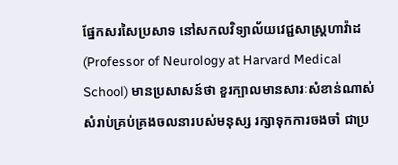ផ្នែកសរសៃប្រសាទ នៅសកលវិទ្យាល័យវេជ្ជសាស្ត្រហាវ៉ាដ (Professor of Neurology at Harvard Medical School) មានប្រសាសន៍ថា ខួរក្បាលមានសារៈសំខាន់ណាស់ សំរាប់គ្រប់គ្រងចលនារបស់មនុស្ស រក្សាទុកការចងចាំ ជាប្រ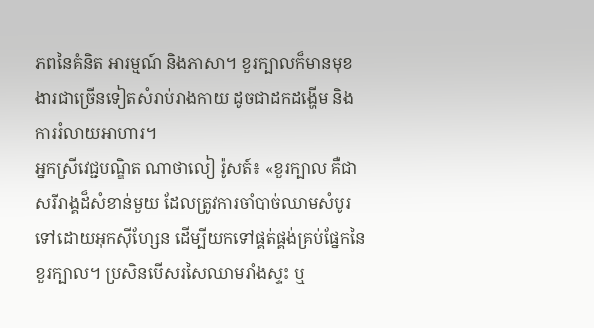ភពនៃគំនិត អារម្មណ៍ និងភាសា។ ខួរក្បាលក៏មានមុខងារជាច្រើនទៀតសំរាប់រាងកាយ ដូចជាដកដង្ហើម និងការរំលាយអាហារ។
អ្នកស្រីវេជ្ជបណ្ឌិត ណាថាលៀ រ៉ូសត៍៖ «ខួរក្បាល គឺជាសរីរាង្គដ៏សំខាន់មួយ ដែលត្រូវការចាំបាច់ឈាមសំបូរទៅដោយអុកស៊ីហ្សែន ដើម្បីយកទៅផ្គត់ផ្គង់គ្រប់ផ្នែកនៃខួរក្បាល។ ប្រសិនបើសរសៃឈាមរាំងស្ទះ ឬ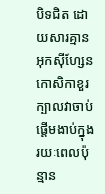បិទជិត ដោយសារគ្មានអុកស៊ីហ្សែន កោសិកាខួរក្បាលវាចាប់ផ្តើមងាប់ក្នុងរយៈពេលប៉ុន្មាន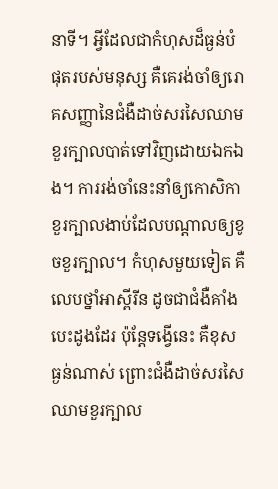នាទី។ អ្វីដែលជាកំហុសដ៏ធ្ងន់បំផុតរបស់មនុស្ស គឺគេរង់ចាំឲ្យរោគសញ្ញានៃជំងឺដាច់សរសៃឈាមខួរក្បាលបាត់ទៅវិញដោយឯកឯង។ ការរង់ចាំនេះនាំឲ្យកោសិកាខួរក្បាលងាប់ដែលបណ្តាលឲ្យខូចខួរក្បាល។ កំហុសមួយទៀត គឺលេបថ្នាំអាស្ពីរីន ដូចជាជំងឺគាំងបេះដូងដែរ ប៉ុន្តែទង្វើនេះ គឺខុសធ្ងន់ណាស់ ព្រោះជំងឺដាច់សរសៃឈាមខួរក្បាល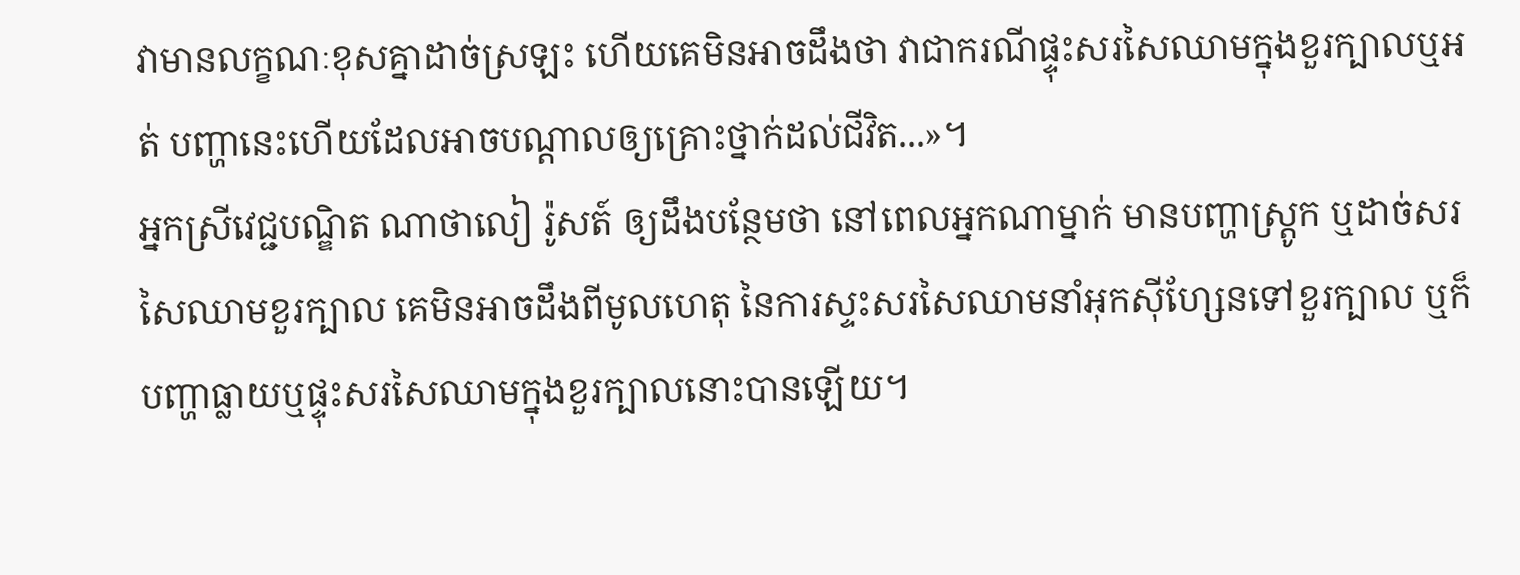វាមានលក្ខណៈខុសគ្នាដាច់ស្រឡះ ហើយគេមិនអាចដឹងថា វាជាករណីផ្ទុះសរសៃឈាមក្នុងខួរក្បាលឬអត់ បញ្ហានេះហើយដែលអាចបណ្តាលឲ្យគ្រោះថ្នាក់ដល់ជីវិត...»។
អ្នកស្រីវេជ្ជបណ្ឌិត ណាថាលៀ រ៉ូសត៍ ឲ្យដឹងបន្ថែមថា នៅពេលអ្នកណាម្នាក់ មានបញ្ហាស្ត្រូក ឬដាច់សរសៃឈាមខួរក្បាល គេមិនអាចដឹងពីមូលហេតុ នៃការស្ទះសរសៃឈាមនាំអុកស៊ីហ្សែនទៅខួរក្បាល ឬក៏បញ្ហាធ្លាយឬផ្ទុះសរសៃឈាមក្នុងខួរក្បាលនោះបានឡើយ។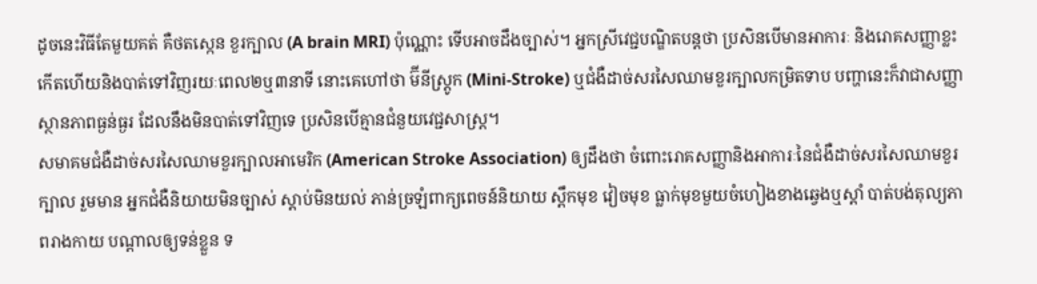ដូចនេះវិធីតែមួយគត់ គឺថតស្កេន ខួរក្បាល (A brain MRI) ប៉ុណ្ណោះ ទើបអាចដឹងច្បាស់។ អ្នកស្រីវេជ្ជបណ្ឌិតបន្តថា ប្រសិនបើមានអាការៈ និងរោគសញ្ញាខ្លះ កើតហើយនិងបាត់ទៅវិញរយៈពេល២ឬ៣នាទី នោះគេហៅថា ម៊ីនីស្ត្រូក (Mini-Stroke) ឬជំងឺដាច់សរសៃឈាមខួរក្បាលកម្រិតទាប បញ្ហានេះក៏វាជាសញ្ញាស្ថានភាពធ្ងន់ធ្ងរ ដែលនឹងមិនបាត់ទៅវិញទេ ប្រសិនបើគ្មានជំនួយវេជ្ជសាស្ត្រ។
សមាគមជំងឺដាច់សរសៃឈាមខួរក្បាលអាមេរិក (American Stroke Association) ឲ្យដឹងថា ចំពោះរោគសញ្ញានិងអាការៈនៃជំងឺដាច់សរសៃឈាមខួរក្បាល រួមមាន អ្នកជំងឺនិយាយមិនច្បាស់ ស្តាប់មិនយល់ ភាន់ច្រឡំពាក្យពេចន៍និយាយ ស្ពឹកមុខ វៀចមុខ ធ្លាក់មុខមួយចំហៀងខាងឆ្វេងឬស្តាំ បាត់បង់តុល្យភាពរាងកាយ បណ្តាលឲ្យទន់ខ្លួន ទ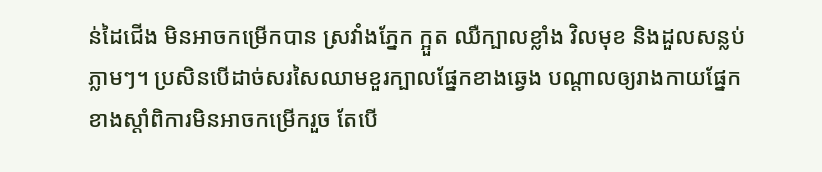ន់ដៃជើង មិនអាចកម្រើកបាន ស្រវាំងភ្នែក ក្អួត ឈឺក្បាលខ្លាំង វិលមុខ និងដួលសន្លប់ភ្លាមៗ។ ប្រសិនបើដាច់សរសៃឈាមខួរក្បាលផ្នែកខាងឆ្វេង បណ្តាលឲ្យរាងកាយផ្នែកខាងស្តាំពិការមិនអាចកម្រើករួច តែបើ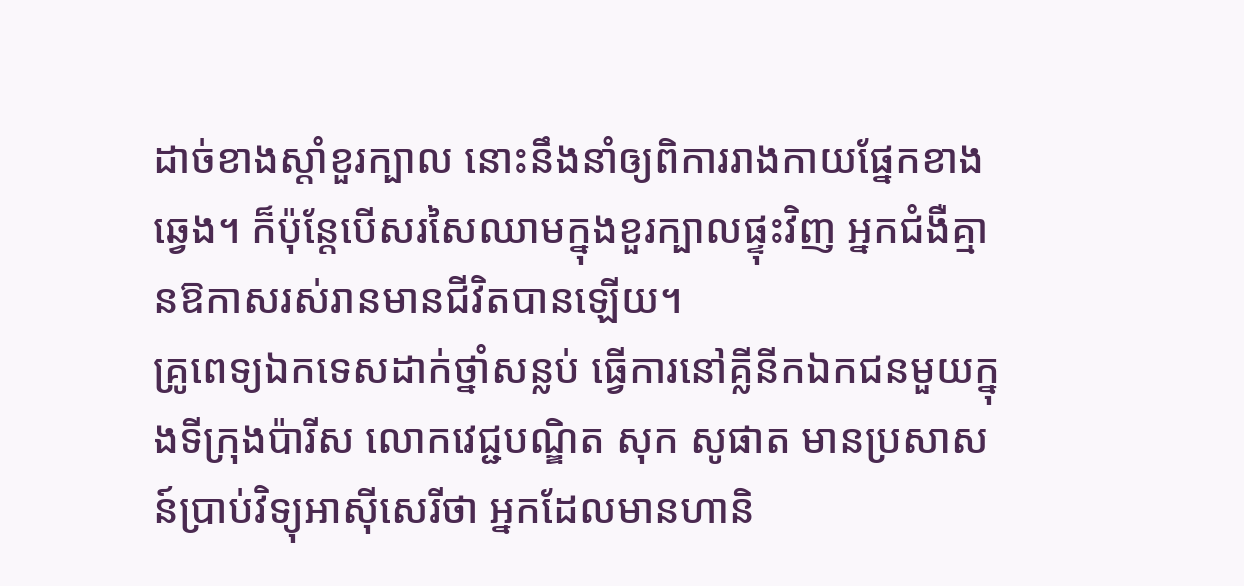ដាច់ខាងស្តាំខួរក្បាល នោះនឹងនាំឲ្យពិការរាងកាយផ្នែកខាងឆ្វេង។ ក៏ប៉ុន្តែបើសរសៃឈាមក្នុងខួរក្បាលផ្ទុះវិញ អ្នកជំងឺគ្មានឱកាសរស់រានមានជីវិតបានឡើយ។
គ្រូពេទ្យឯកទេសដាក់ថ្នាំសន្លប់ ធ្វើការនៅគ្លីនីកឯកជនមួយក្នុងទីក្រុងប៉ារីស លោកវេជ្ជបណ្ឌិត សុក សូផាត មានប្រសាសន៍ប្រាប់វិទ្យុអាស៊ីសេរីថា អ្នកដែលមានហានិ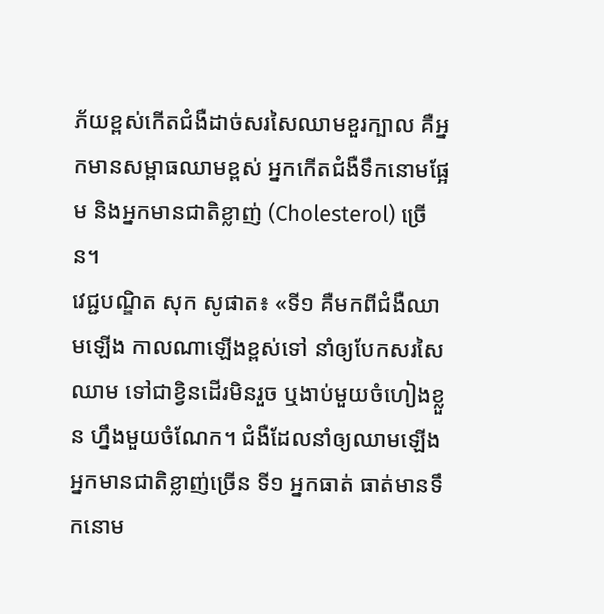ភ័យខ្ពស់កើតជំងឺដាច់សរសៃឈាមខួរក្បាល គឺអ្នកមានសម្ពាធឈាមខ្ពស់ អ្នកកើតជំងឺទឹកនោមផ្អែម និងអ្នកមានជាតិខ្លាញ់ (Cholesterol) ច្រើន។
វេជ្ជបណ្ឌិត សុក សូផាត៖ «ទី១ គឺមកពីជំងឺឈាមឡើង កាលណាឡើងខ្ពស់ទៅ នាំឲ្យបែកសរសៃឈាម ទៅជាខ្វិនដើរមិនរួច ឬងាប់មួយចំហៀងខ្លួន ហ្នឹងមួយចំណែក។ ជំងឺដែលនាំឲ្យឈាមឡើង អ្នកមានជាតិខ្លាញ់ច្រើន ទី១ អ្នកធាត់ ធាត់មានទឹកនោម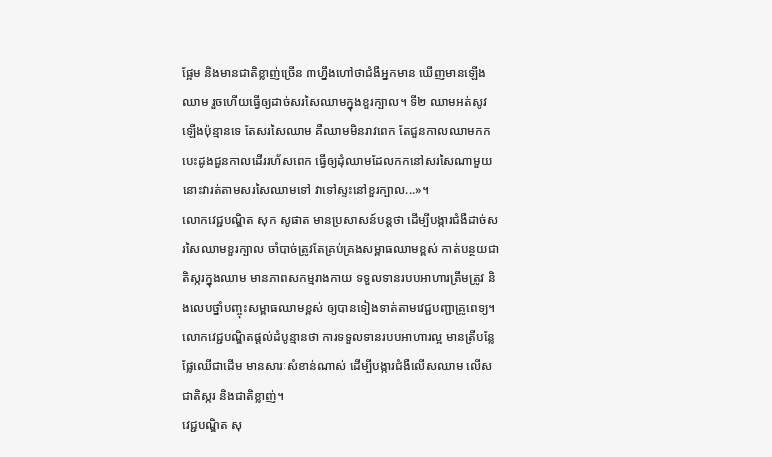ផ្អែម និងមានជាតិខ្លាញ់ច្រើន ៣ហ្នឹងហៅថាជំងឺអ្នកមាន ឃើញមានឡើងឈាម រួចហើយធ្វើឲ្យដាច់សរសៃឈាមក្នុងខួរក្បាល។ ទី២ ឈាមអត់សូវឡើងប៉ុន្មានទេ តែសរសៃឈាម គឺឈាមមិនរាវពេក តែជួនកាលឈាមកក បេះដូងជួនកាលដើររហ័សពេក ធ្វើឲ្យដុំឈាមដែលកកនៅសរសៃណាមួយ នោះវារត់តាមសរសៃឈាមទៅ វាទៅស្ទះនៅខួរក្បាល...»។
លោកវេជ្ជបណ្ឌិត សុក សូផាត មានប្រសាសន៍បន្តថា ដើម្បីបង្ការជំងឺដាច់សរសៃឈាមខួរក្បាល ចាំបាច់ត្រូវតែគ្រប់គ្រងសម្ពាធឈាមខ្ពស់ កាត់បន្ថយជាតិស្ករក្នុងឈាម មានភាពសកម្មរាងកាយ ទទួលទានរបបអាហារត្រឹមត្រូវ និងលេបថ្នាំបញ្ចុះសម្ពាធឈាមខ្ពស់ ឲ្យបានទៀងទាត់តាមវេជ្ជបញ្ជាគ្រូពេទ្យ។ លោកវេជ្ជបណ្ឌិតផ្តល់ដំបូន្មានថា ការទទួលទានរបបអាហារល្អ មានត្រីបន្លែ ផ្លែឈើជាដើម មានសារៈសំខាន់ណាស់ ដើម្បីបង្ការជំងឺលើសឈាម លើសជាតិស្ករ និងជាតិខ្លាញ់។
វេជ្ជបណ្ឌិត សុ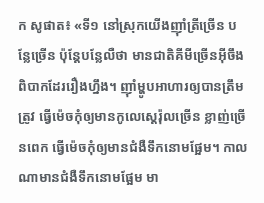ក សូផាត៖ «ទី១ នៅស្រុកយើងញ៉ាំត្រីច្រើន បន្លែច្រើន ប៉ុន្តែបន្លែលឺថា មានជាតិគីមីច្រើនអ៊ីចឹង ពិបាកដែររឿងហ្នឹង។ ញ៉ាំម្ហូបអាហារឲ្យបានត្រឹមត្រូវ ធ្វើម៉េចកុំឲ្យមានកូលេស្តេរ៉ុលច្រើន ខ្លាញ់ច្រើនពេក ធ្វើម៉េចកុំឲ្យមានជំងឺទឹកនោមផ្អែម។ កាលណាមានជំងឺទឹកនោមផ្អែម មា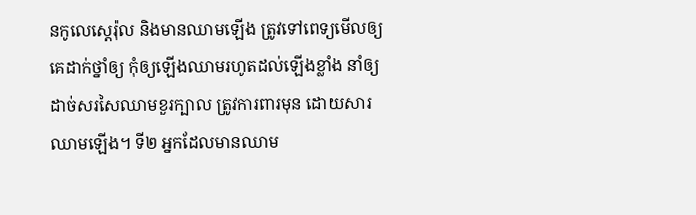នកូលេស្តេរ៉ុល និងមានឈាមឡើង ត្រូវទៅពេទ្យមើលឲ្យគេដាក់ថ្នាំឲ្យ កុំឲ្យឡើងឈាមរហូតដល់ឡើងខ្លាំង នាំឲ្យដាច់សរសៃឈាមខួរក្បាល ត្រូវការពារមុន ដោយសារឈាមឡើង។ ទី២ អ្នកដែលមានឈាម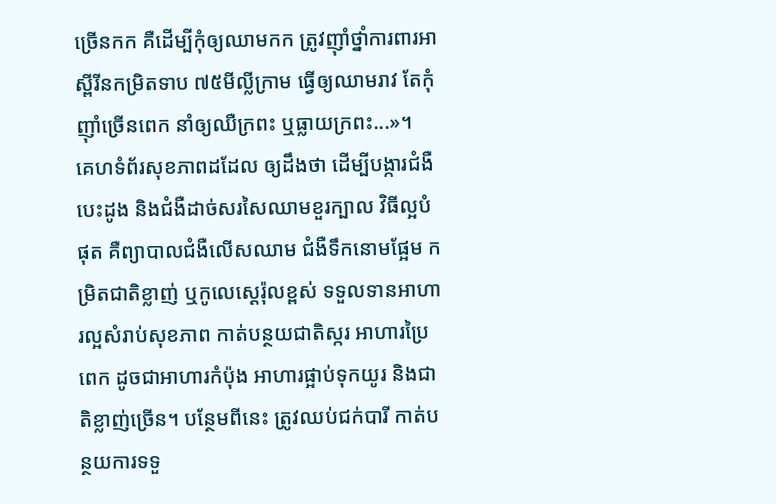ច្រើនកក គឺដើម្បីកុំឲ្យឈាមកក ត្រូវញ៉ាំថ្នាំការពារអាស្ពីរីនកម្រិតទាប ៧៥មីល្លីក្រាម ធ្វើឲ្យឈាមរាវ តែកុំញ៉ាំច្រើនពេក នាំឲ្យឈឺក្រពះ ឬធ្លាយក្រពះ...»។
គេហទំព័រសុខភាពដដែល ឲ្យដឹងថា ដើម្បីបង្ការជំងឺបេះដូង និងជំងឺដាច់សរសៃឈាមខួរក្បាល វិធីល្អបំផុត គឺព្យាបាលជំងឺលើសឈាម ជំងឺទឹកនោមផ្អែម កម្រិតជាតិខ្លាញ់ ឬកូលេស្តេរ៉ុលខ្ពស់ ទទួលទានអាហារល្អសំរាប់សុខភាព កាត់បន្ថយជាតិស្ករ អាហារប្រៃពេក ដូចជាអាហារកំប៉ុង អាហារផ្អាប់ទុកយូរ និងជាតិខ្លាញ់ច្រើន។ បន្ថែមពីនេះ ត្រូវឈប់ជក់បារី កាត់បន្ថយការទទួ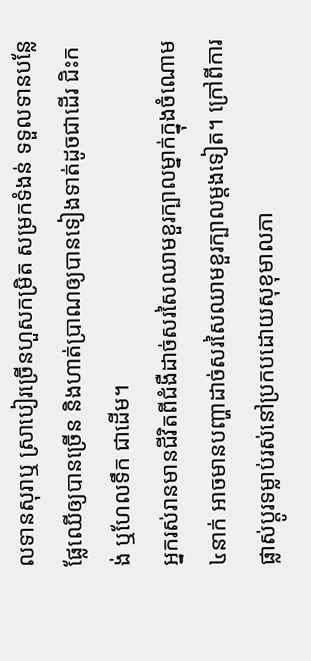លទានសុរាឬ ស្រាបៀរច្រើនហួសកម្រិត សម្រកទំងន់ ទទួលទានបន្លែផ្លែឈើឲ្យបានច្រើន និងហាត់ប្រាណឲ្យបានទៀងទាត់ដូចជាដើរ ជិះកង់ ឬហែលទឹក ជាដើម។
អ្នករស់រានមានជីវិតពីជំងឺដាច់សរសៃឈាមខួរក្បាលម្នាក់ក្នុងចំណោម ៤នាក់ អាចមានបញ្ហាដាច់សរសៃឈាមខួរក្បាលម្តងទៀត។ ក្រៅពីការផ្លាស់ប្ដូរទម្លាប់រស់នៅប្រកបដោយសុខុមាលភា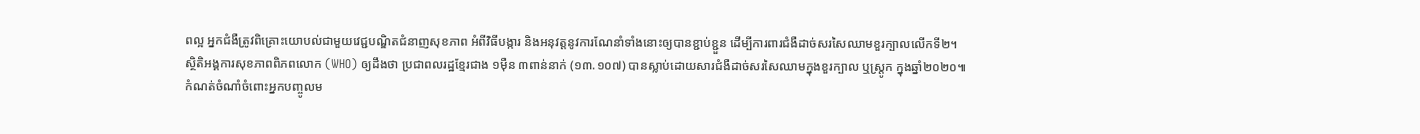ពល្អ អ្នកជំងឺត្រូវពិគ្រោះយោបល់ជាមួយវេជ្ជបណ្ឌិតជំនាញសុខភាព អំពីវិធីបង្ការ និងអនុវត្តនូវការណែនាំទាំងនោះឲ្យបានខ្ជាប់ខ្ជួន ដើម្បីការពារជំងឺដាច់សរសៃឈាមខួរក្បាលលើកទី២។
ស្ថិតិអង្គការសុខភាពពិភពលោក (WHO) ឲ្យដឹងថា ប្រជាពលរដ្ឋខ្មែរជាង ១ម៉ឺន ៣ពាន់នាក់ (១៣.១០៧) បានស្លាប់ដោយសារជំងឺដាច់សរសៃឈាមក្នុងខួរក្បាល ឬស្ត្រូក ក្នុងឆ្នាំ២០២០៕
កំណត់ចំណាំចំពោះអ្នកបញ្ចូលម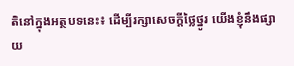តិនៅក្នុងអត្ថបទនេះ៖ ដើម្បីរក្សាសេចក្ដីថ្លៃថ្នូរ យើងខ្ញុំនឹងផ្សាយ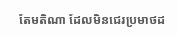តែមតិណា ដែលមិនជេរប្រមាថដ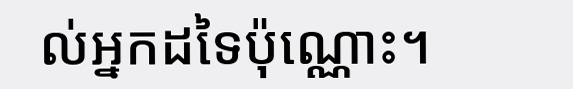ល់អ្នកដទៃប៉ុណ្ណោះ។